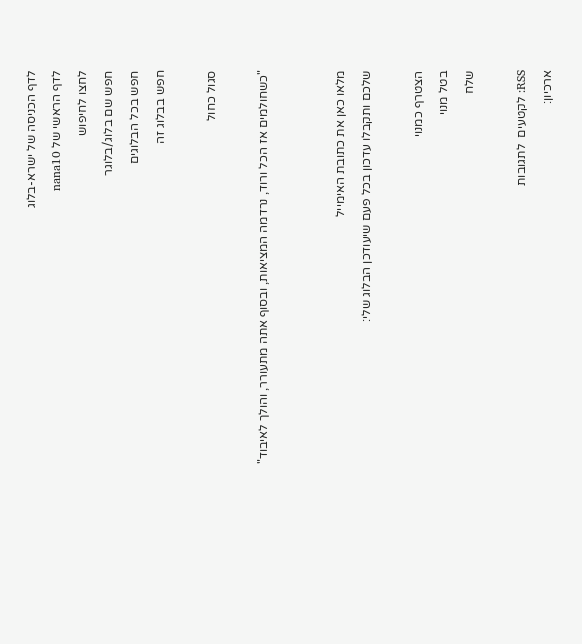לדף הכניסה של ישרא-בלוג
לדף הראשי של nana10
לחצו לחיפוש
חפש שם בלוג/בלוגר
חפש בכל הבלוגים
חפש בבלוג זה

סגול כחול

"כשחולמים אז הכל ורוד, נרדמה המציאות, ובסוף אתה מתעורר, והולך לאיבוד"


מלאו כאן את כתובת האימייל
שלכם ותקבלו עדכון בכל פעם שיעודכן הבלוג שלי:

הצטרף כמנוי
בטל מנוי
שלח

RSS: לקטעים  לתגובות
ארכיון: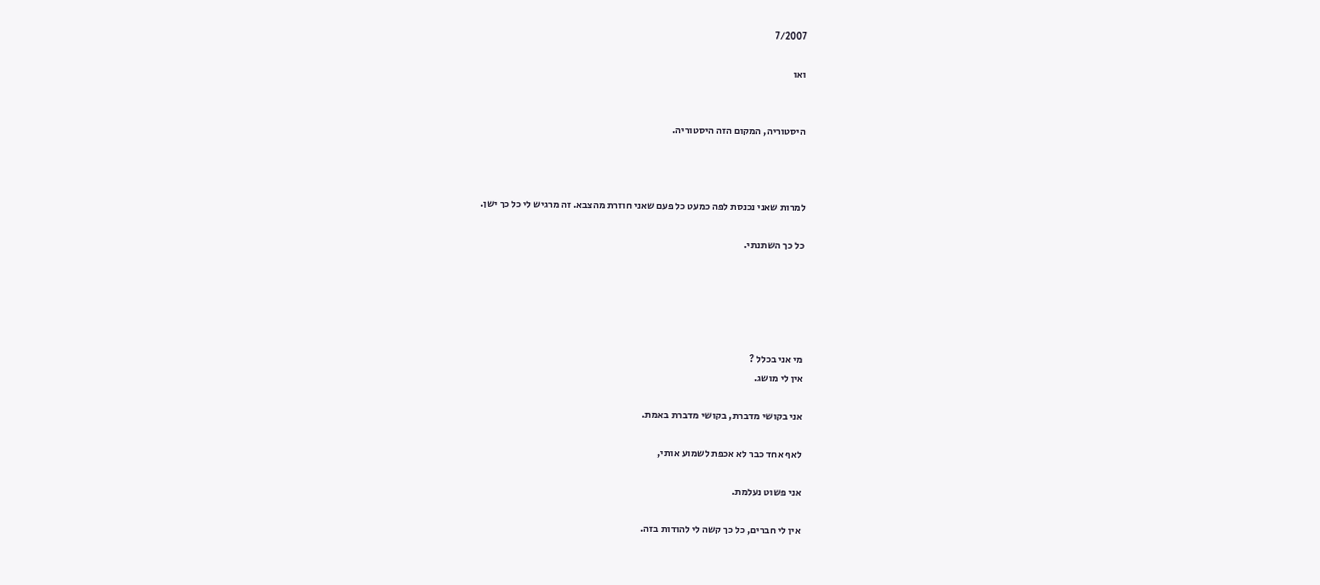7/2007

ואו


היסטוריה, המקום הזה היסטוריה.



למרות שאני נכנסת לפה כמעט כל פעם שאני חוזרת מהצבא. זה מרגיש לי כל כך ישן.

כל כך השתנתי.





מי אני בכלל ?
אין לי מושג.

אני בקושי מדברת, בקושי מדברת באמת.

לאף אחד כבר לא אכפת לשמוע אותי,

אני פשוט נעלמת.

אין לי חברים, כל כך קשה לי להודות בזה.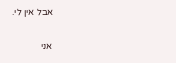אבל אין לי.

אני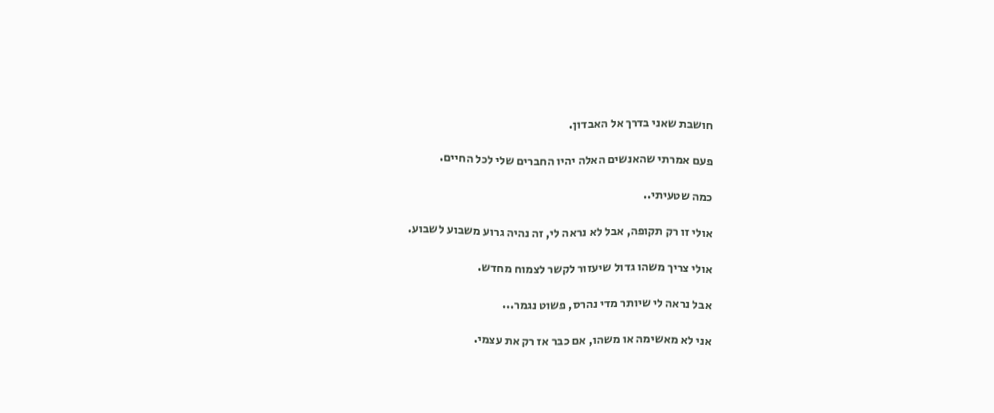חושבת שאני בדרך אל האבדון.

פעם אמרתי שהאנשים האלה יהיו החברים שלי לכל החיים.

כמה שטעיתי..

אולי זו רק תקופה, אבל לא נראה לי, זה נהיה גרוע משבוע לשבוע.

אולי צריך משהו גדול שיעזור לקשר לצמוח מחדש.

אבל נראה לי שיותר מדי נהרס, פשוט נגמר...

אני לא מאשימה או משהו, אם כבר אז רק את עצמי.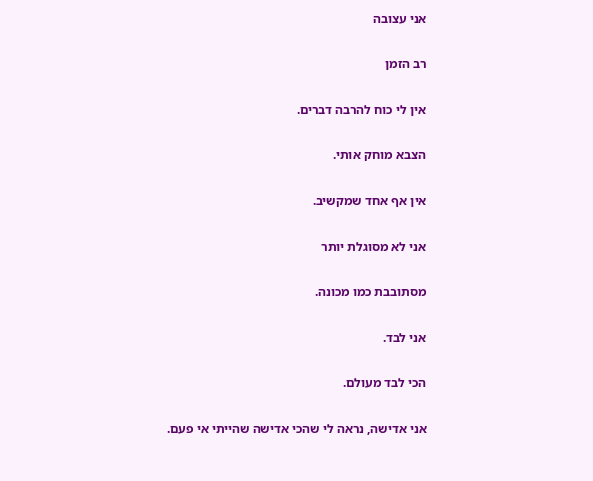אני עצובה

רב הזמן

אין לי כוח להרבה דברים.

הצבא מוחק אותי.

אין אף אחד שמקשיב.

אני לא מסוגלת יותר

מסתובבת כמו מכונה.

אני לבד.

הכי לבד מעולם.

אני אדישה, נראה לי שהכי אדישה שהייתי אי פעם.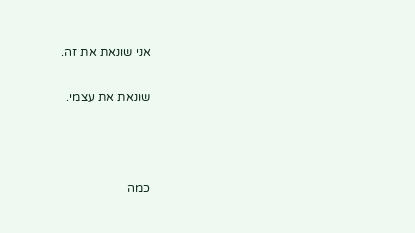אני שונאת את זה.

שונאת את עצמי.



כמה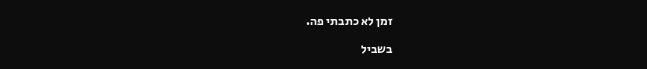זמן לא כתבתי פה.

בשביל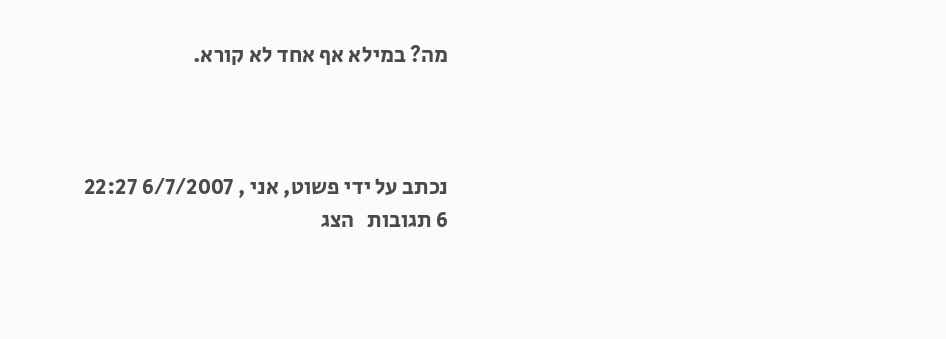מה? במילא אף אחד לא קורא.



נכתב על ידי פשוט, אני , 6/7/2007 22:27
6 תגובות   הצג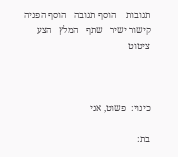תגובות    הוסף תגובה   הוסף הפניה   קישור ישיר   שתף   המלץ   הצע ציטוט



כינוי:  פשוט, אני

בת: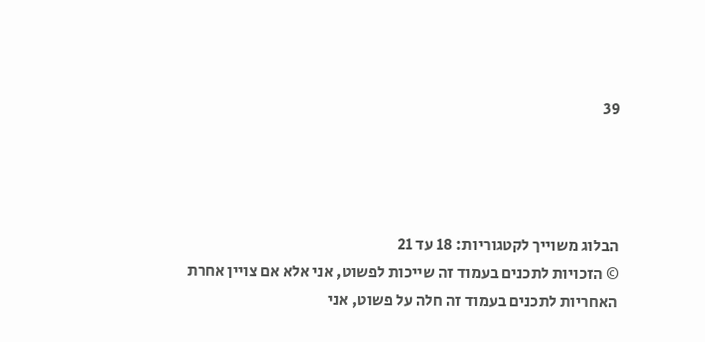39




הבלוג משוייך לקטגוריות: 18 עד 21
© הזכויות לתכנים בעמוד זה שייכות לפשוט, אני אלא אם צויין אחרת
האחריות לתכנים בעמוד זה חלה על פשוט, אני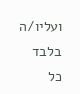ועליו/ה בלבד
כל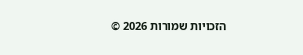הזכויות שמורות 2026 ©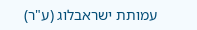עמותת ישראבלוג (ע"ר)